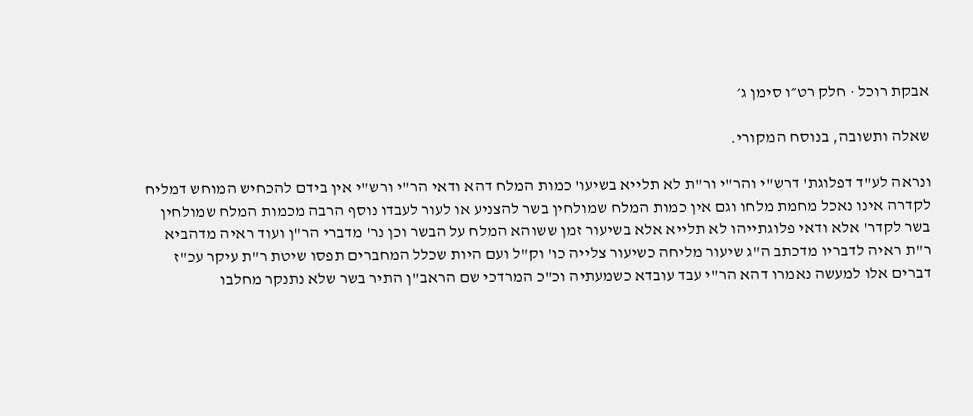אבקת רוכל · חלק רט״ו סימן ג׳

שאלה ותשובה, בנוסח המקורי.

ונראה לע"ד דפלוגת' דרש"י והר"י ור"ת לא תלייא בשיעו' כמות המלח דהא ודאי הר"י ורש"י אין בידם להכחיש המוחש דמליח לקדרה אינו נאכל מחמת מלחו וגם אין כמות המלח שמולחין בשר להצניע או לעור לעבדו נוסף הרבה מכמות המלח שמולחין בשר לקדר' אלא ודאי פלוגתייהו לא תלייא אלא בשיעור זמן ששוהא המלח על הבשר וכן נר' מדברי הר"ן ועוד ראיה מדהביא ר"ת ראיה לדבריו מדכתב ה"ג שיעור מליחה כשיעור צלייה כו' וק"ל ועם היות שכלל המחברים תפסו שיטת ר"ת עיקר עכ"ז דברים אלו למעשה נאמרו דהא הר"י עבד עובדא כשמעתיה וכ"כ המרדכי שם הראב"ן התיר בשר שלא נתנקר מחלבו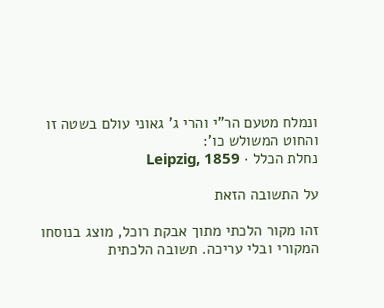ונמלח מטעם הר"י והרי ג' גאוני עולם בשטה זו והחוט המשולש כו':
נחלת הכלל · Leipzig, 1859

על התשובה הזאת

זהו מקור הלכתי מתוך אבקת רוכל, מוצג בנוסחו המקורי ובלי עריכה. תשובה הלכתית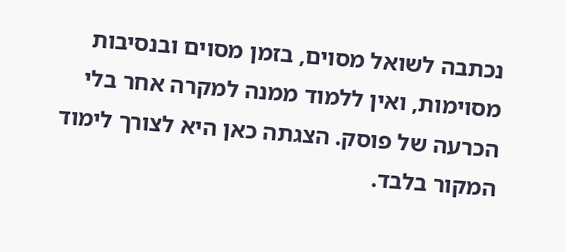נכתבה לשואל מסוים, בזמן מסוים ובנסיבות מסוימות, ואין ללמוד ממנה למקרה אחר בלי הכרעה של פוסק. הצגתה כאן היא לצורך לימוד המקור בלבד.